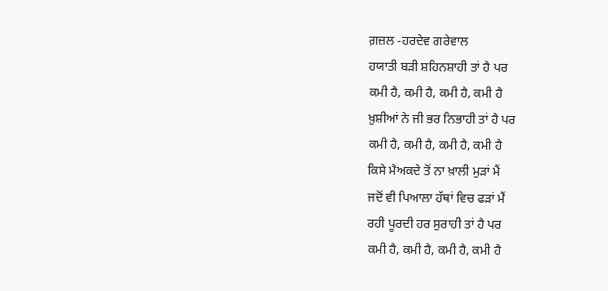ਗ਼ਜ਼ਲ -ਹਰਦੇਵ ਗਰੇਵਾਲ
ਹਯਾਤੀ ਬੜੀ ਸ਼ਹਿਨਸ਼ਾਹੀ ਤਾਂ ਹੈ ਪਰ
ਕਮੀ ਹੈ, ਕਮੀ ਹੈ, ਕਮੀ ਹੈ, ਕਮੀ ਹੈ
ਖ਼ੁਸ਼ੀਆਂ ਨੇ ਜੀ ਭਰ ਨਿਭਾਹੀ ਤਾਂ ਹੈ ਪਰ
ਕਮੀ ਹੈ, ਕਮੀ ਹੈ, ਕਮੀ ਹੈ, ਕਮੀ ਹੈ
ਕਿਸੇ ਮੈਅਕਦੇ ਤੋਂ ਨਾ ਖ਼ਾਲੀ ਮੁੜਾਂ ਮੈਂ
ਜਦੋਂ ਵੀ ਪਿਆਲਾ ਹੱਥਾਂ ਵਿਚ ਫੜਾਂ ਮੈਂ
ਰਹੀ ਪੂਰਦੀ ਹਰ ਸੁਰਾਹੀ ਤਾਂ ਹੈ ਪਰ
ਕਮੀ ਹੈ, ਕਮੀ ਹੈ, ਕਮੀ ਹੈ, ਕਮੀ ਹੈ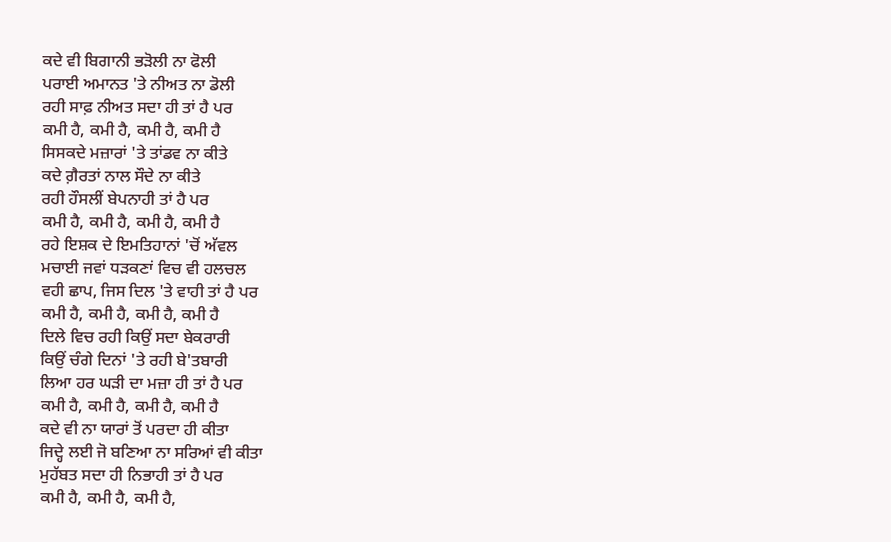ਕਦੇ ਵੀ ਬਿਗਾਨੀ ਭੜੋਲੀ ਨਾ ਫੋਲੀ
ਪਰਾਈ ਅਮਾਨਤ 'ਤੇ ਨੀਅਤ ਨਾ ਡੋਲੀ
ਰਹੀ ਸਾਫ਼ ਨੀਅਤ ਸਦਾ ਹੀ ਤਾਂ ਹੈ ਪਰ
ਕਮੀ ਹੈ, ਕਮੀ ਹੈ, ਕਮੀ ਹੈ, ਕਮੀ ਹੈ
ਸਿਸਕਦੇ ਮਜ਼ਾਰਾਂ 'ਤੇ ਤਾਂਡਵ ਨਾ ਕੀਤੇ
ਕਦੇ ਗ਼ੈਰਤਾਂ ਨਾਲ ਸੌਦੇ ਨਾ ਕੀਤੇ
ਰਹੀ ਹੌਸਲੀਂ ਬੇਪਨਾਹੀ ਤਾਂ ਹੈ ਪਰ
ਕਮੀ ਹੈ, ਕਮੀ ਹੈ, ਕਮੀ ਹੈ, ਕਮੀ ਹੈ
ਰਹੇ ਇਸ਼ਕ ਦੇ ਇਮਤਿਹਾਨਾਂ 'ਚੋਂ ਅੱਵਲ
ਮਚਾਈ ਜਵਾਂ ਧੜਕਣਾਂ ਵਿਚ ਵੀ ਹਲਚਲ
ਵਹੀ ਛਾਪ, ਜਿਸ ਦਿਲ 'ਤੇ ਵਾਹੀ ਤਾਂ ਹੈ ਪਰ
ਕਮੀ ਹੈ, ਕਮੀ ਹੈ, ਕਮੀ ਹੈ, ਕਮੀ ਹੈ
ਦਿਲੇ ਵਿਚ ਰਹੀ ਕਿਉਂ ਸਦਾ ਬੇਕਰਾਰੀ
ਕਿਉਂ ਚੰਗੇ ਦਿਨਾਂ 'ਤੇ ਰਹੀ ਬੇ'ਤਬਾਰੀ
ਲਿਆ ਹਰ ਘੜੀ ਦਾ ਮਜ਼ਾ ਹੀ ਤਾਂ ਹੈ ਪਰ
ਕਮੀ ਹੈ, ਕਮੀ ਹੈ, ਕਮੀ ਹੈ, ਕਮੀ ਹੈ
ਕਦੇ ਵੀ ਨਾ ਯਾਰਾਂ ਤੋਂ ਪਰਦਾ ਹੀ ਕੀਤਾ
ਜਿਦ੍ਹੇ ਲਈ ਜੋ ਬਣਿਆ ਨਾ ਸਰਿਆਂ ਵੀ ਕੀਤਾ
ਮੁਹੱਬਤ ਸਦਾ ਹੀ ਨਿਭਾਹੀ ਤਾਂ ਹੈ ਪਰ
ਕਮੀ ਹੈ, ਕਮੀ ਹੈ, ਕਮੀ ਹੈ,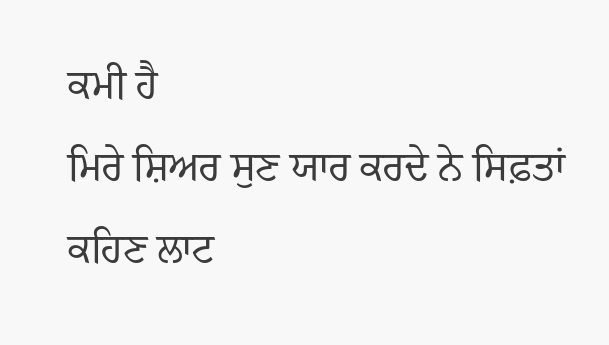ਕਮੀ ਹੈ
ਮਿਰੇ ਸ਼ਿਅਰ ਸੁਣ ਯਾਰ ਕਰਦੇ ਨੇ ਸਿਫ਼ਤਾਂ
ਕਹਿਣ ਲਾਟ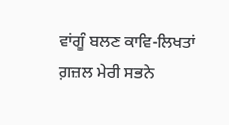ਵਾਂਗੂੰ ਬਲਣ ਕਾਵਿ-ਲਿਖਤਾਂ
ਗ਼ਜ਼ਲ ਮੇਰੀ ਸਭਨੇ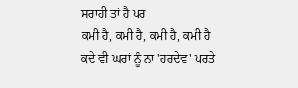ਸਰਾਹੀ ਤਾਂ ਹੈ ਪਰ
ਕਮੀ ਹੈ, ਕਮੀ ਹੈ, ਕਮੀ ਹੈ, ਕਮੀ ਹੈ
ਕਦੇ ਵੀ ਘਰਾਂ ਨੂੰ ਨਾ 'ਹਰਦੇਵ' ਪਰਤੇ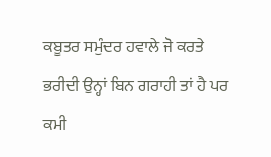ਕਬੂਤਰ ਸਮੁੰਦਰ ਹਵਾਲੇ ਜੋ ਕਰਤੇ
ਭਰੀਦੀ ਉਨ੍ਹਾਂ ਬਿਨ ਗਰਾਹੀ ਤਾਂ ਹੈ ਪਰ
ਕਮੀ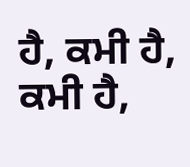ਹੈ, ਕਮੀ ਹੈ, ਕਮੀ ਹੈ,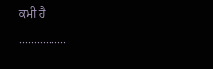ਕਮੀ ਹੈ
................